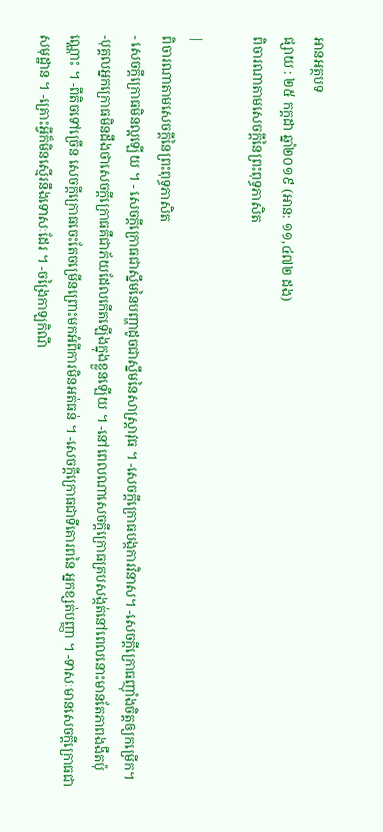អានអត្ថបទ
ផ្សាយ : ២៥ កក្តដា ឆ្នាំ២០១៩ (អាន: ១១,៤៧២ ដង)
ពិចារណាតាមសេចក្តីនៃព្រះពុទ្ធភាសិត

|
ពិចារណាតាមសេចក្តីនៃព្រះពុទ្ធភាសិត
- សេចក្តីក្រោធមិនល្អឡើយ ។ - សេចក្តីក្រោធជាស្នឹមនៃបញ្ហាដូចជាស្នឹមនៃសាស្ត្រាវុធ ។ -សេចក្តីក្រោធបង្កការវិនាស។ -សេចក្តីក្រោធញ៉ាំងចិត្តឲ្យកម្រើក។ -បុគ្គលអ្នកក្រោធមិនដឹងថាសេចក្តីក្រោធគឺជាភ័យដែលកើតឡើងក្នុងខ្លួនឡើយ ។ -នៅពេលណាសេចក្តីក្រោធគ្របសង្កត់នៅពេលនោះមានតែភាពងងឹតប៉ុណ្ណោះ ។ -ពីតិចទៅច្រើន សេចក្តីក្រោធចេះតែចម្រើនព្រោះមកអំពីការមិនអត់ធន់ ។ -សេចក្តីក្រោធជាទីគោរពនៃ អ្នកខ្សត់បញ្ញា ។ -ទាសៈមានសេចក្តីក្រោធជាសមុដ្ឋាន ។ -គ្រោះអ្វីក៏មិនស្មើរនឹងទោសៈដែរ ។ -ចង្រៃកាឡកិណី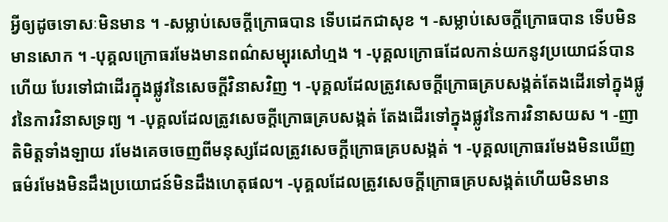អ្វីឲ្យដូចទោសៈមិនមាន ។ -សម្លាប់សេចក្តីក្រោធបាន ទើបដេកជាសុខ ។ -សម្លាប់សេចក្តីក្រោធបាន ទើបមិនមានសោក ។ -បុគ្គលក្រោធរមែងមានពណ៌សម្បុរសៅហ្មង ។ -បុគ្គលក្រោធដែលកាន់យកនូវប្រយោជន៍បានហើយ បែរទៅជាដើរក្នុងផ្លូវនៃសេចក្តីវិនាសវិញ ។ -បុគ្គលដែលត្រូវសេចក្តីក្រោធគ្របសង្កត់តែងដើរទៅក្នុងផ្លូវនៃការវិនាសទ្រព្យ ។ -បុគ្គលដែលត្រូវសេចក្តីក្រោធគ្របសង្កត់ តែងដើរទៅក្នុងផ្លូវនៃការវិនាសយស ។ -ញាតិមិត្តទាំងឡាយ រមែងគេចចេញពីមនុស្សដែលត្រូវសេចក្តីក្រោធគ្របសង្កត់ ។ -បុគ្គលក្រោធរមែងមិនឃើញធម៌រមែងមិនដឹងប្រយោជន៍មិនដឹងហេតុផល។ -បុគ្គលដែលត្រូវសេចក្តីក្រោធគ្របសង្កត់ហើយមិនមាន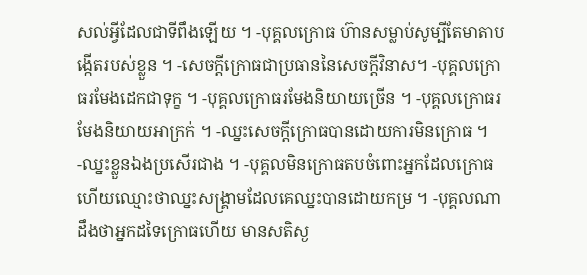សល់អ្វីដែលជាទីពឹងឡើយ ។ -បុគ្គលក្រោធ ហ៊ានសម្លាប់សូម្បីតែមាតាបង្កើតរបស់ខ្លួន ។ -សេចក្តីក្រោធជាប្រធាននៃសេចក្តីវិនាស។ -បុគ្គលក្រោធរមែងដេកជាទុក្ខ ។ -បុគ្គលក្រោធរមែងនិយាយច្រើន ។ -បុគ្គលក្រោធរមែងនិយាយអាក្រក់ ។ -ឈ្នះសេចក្តីក្រោធបានដោយការមិនក្រោធ ។ -ឈ្នះខ្លួនឯងប្រសើរជាង ។ -បុគ្គលមិនក្រោធតបចំពោះអ្នកដែលក្រោធហើយឈ្មោះថាឈ្នះសង្គ្រាមដែលគេឈ្នះបានដោយកម្រ ។ -បុគ្គលណាដឹងថាអ្នកដទៃក្រោធហើយ មានសតិស្ង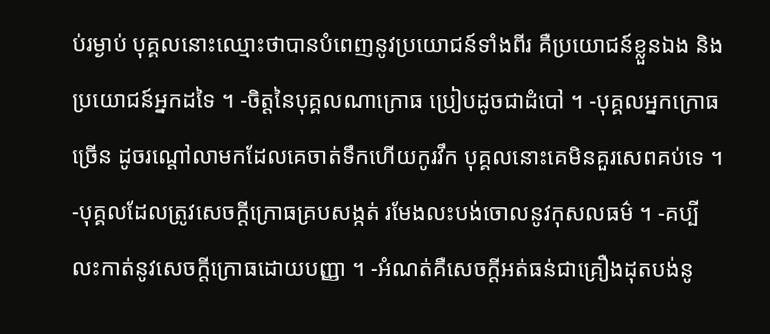ប់រម្ងាប់ បុគ្គលនោះឈ្មោះថាបានបំពេញនូវប្រយោជន៍ទាំងពីរ គឺប្រយោជន៍ខ្លួនឯង និង ប្រយោជន៍អ្នកដទៃ ។ -ចិត្តនៃបុគ្គលណាក្រោធ ប្រៀបដូចជាដំបៅ ។ -បុគ្គលអ្នកក្រោធច្រើន ដូចរណ្តៅលាមកដែលគេចាត់ទឹកហើយកូរវឹក បុគ្គលនោះគេមិនគួរសេពគប់ទេ ។ -បុគ្គលដែលត្រូវសេចក្តីក្រោធគ្របសង្កត់ រមែងលះបង់ចោលនូវកុសលធម៌ ។ -គប្បីលះកាត់នូវសេចក្តីក្រោធដោយបញ្ញា ។ -អំណត់គឺសេចក្តីអត់ធន់ជាគ្រឿងដុតបង់នូ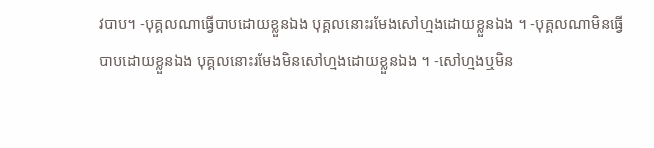វបាប។ -បុគ្គលណាធ្វើបាបដោយខ្លួនឯង បុគ្គលនោះរមែងសៅហ្មងដោយខ្លួនឯង ។ -បុគ្គលណាមិនធ្វើបាបដោយខ្លួនឯង បុគ្គលនោះរមែងមិនសៅហ្មងដោយខ្លួនឯង ។ -សៅហ្មងឬមិន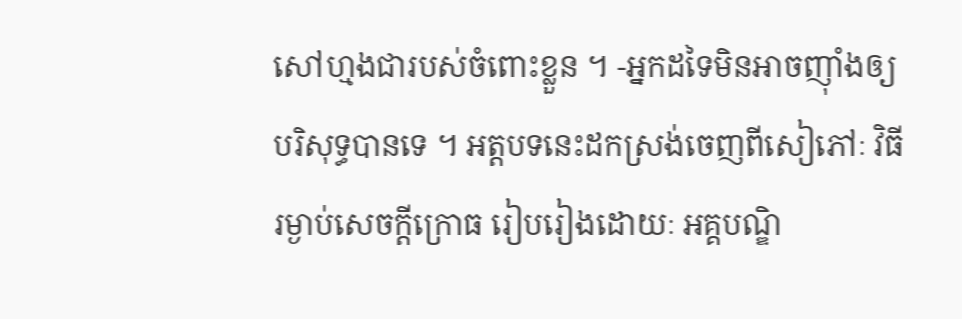សៅហ្មងជារបស់ចំពោះខ្លួន ។ -អ្នកដទៃមិនអាចញ៉ាំងឲ្យបរិសុទ្ធបានទេ ។ អត្តបទនេះដកស្រង់ចេញពីសៀភៅៈ វិធីរម្ងាប់សេចក្តីក្រោធ រៀបរៀងដោយៈ អគ្គបណ្ឌិ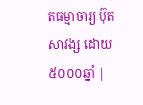តធម្មាចារ្យ ប៊ុត សាវង្ស ដោយ៥០០០ឆ្នាំ |